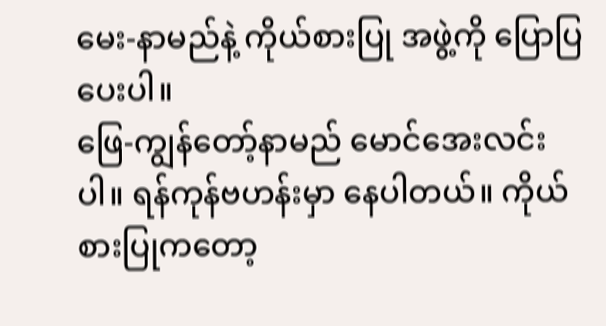မေး-နာမည်နဲ့ ကိုယ်စားပြု အဖွဲ့ကို ပြောပြ ပေးပါ။
ဖြေ-ကျွန်တော့်နာမည် မောင်အေးလင်း ပါ။ ရန်ကုန်ဗဟန်းမှာ နေပါတယ်။ ကိုယ်စားပြုကတော့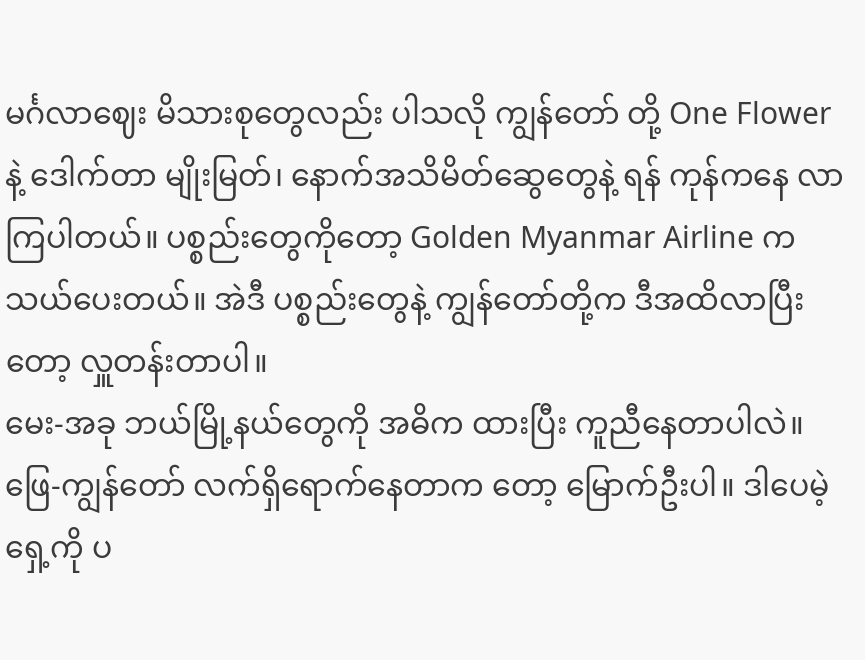မင်္ဂလာဈေး မိသားစုတွေလည်း ပါသလို ကျွန်တော် တို့ One Flower နဲ့ ဒေါက်တာ မျိုးမြတ်၊ နောက်အသိမိတ်ဆွေတွေနဲ့ ရန် ကုန်ကနေ လာကြပါတယ်။ ပစ္စည်းတွေကိုတော့ Golden Myanmar Airline က သယ်ပေးတယ်။ အဲဒီ ပစ္စည်းတွေနဲ့ ကျွန်တော်တို့က ဒီအထိလာပြီးတော့ လှူတန်းတာပါ။
မေး-အခု ဘယ်မြို့နယ်တွေကို အဓိက ထားပြီး ကူညီနေတာပါလဲ။
ဖြေ-ကျွန်တော် လက်ရှိရောက်နေတာက တော့ မြောက်ဦးပါ။ ဒါပေမဲ့ ရှေ့ကို ပ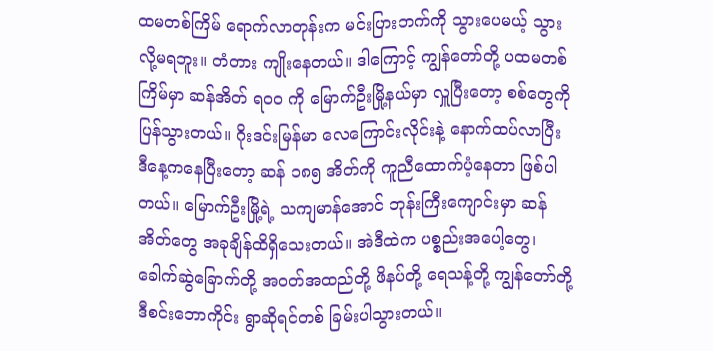ထမတစ်ကြိမ် ရောက်လာတုန်းက မင်းပြားဘက်ကို သွားပေမယ့် သွားလို့မရဘူး။ တံတား ကျိုးနေတယ်။ ဒါကြောင့် ကျွန်တော်တို့ ပထမတစ်ကြိမ်မှာ ဆန်အိတ် ရဝဝ ကို မြောက်ဦးမြို့နယ်မှာ လှူပြီးတော့ စစ်တွေကို ပြန်သွားတယ်။ ဂိုးဒင်းမြန်မာ လေကြောင်းလိုင်းနဲ့ နောက်ထပ်လာပြီး ဒီနေ့ကနေပြီးတော့ ဆန် ၁၈၅ အိတ်ကို ကူညီထောက်ပံ့နေတာ ဖြစ်ပါတယ်။ မြောက်ဦးမြို့ရဲ့ သကျမာန်အောင် ဘုန်းကြီးကျောင်းမှာ ဆန်အိတ်တွေ အခုချိန်ထိရှိသေးတယ်။ အဲဒီထဲက ပစ္စည်းအပေါ့တွေ၊ ခေါက်ဆွဲခြောက်တို့ အဝတ်အထည်တို့ ဖိနပ်တို့ ရေသန့်တို့ ကျွန်တော်တို့ ဒီစင်းဘောကိုင်း ရွာဆိုရင်တစ် ခြမ်းပါသွားတယ်။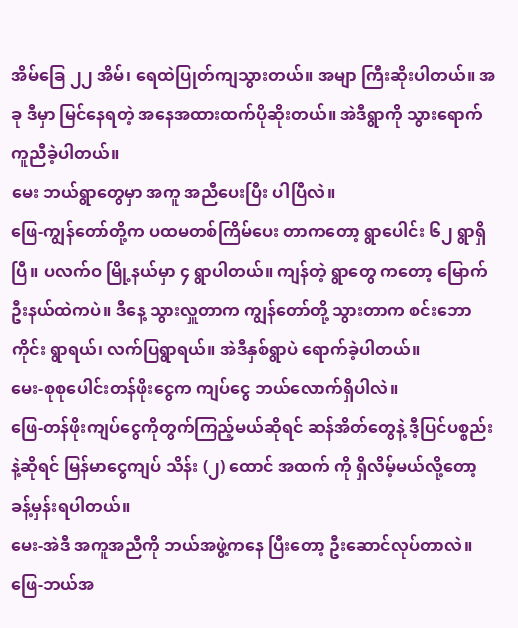အိမ်ခြေ ၂၂ အိမ်၊ ရေထဲပြုတ်ကျသွားတယ်။ အမျာ ကြီးဆိုးပါတယ်။ အခု ဒီမှာ မြင်နေရတဲ့ အနေအထားထက်ပိုဆိုးတယ်။ အဲဒီရွာကို သွားရောက် ကူညီခဲ့ပါတယ်။
မေး ဘယ်ရွာတွေမှာ အကူ အညီပေးပြီး ပါပြီလဲ။
ဖြေ-ကျွန်တော်တို့က ပထမတစ်ကြိမ်ပေး တာကတော့ ရွာပေါင်း ၆၂ ရွာရှိပြီ။ ပလက်ဝ မြို့နယ်မှာ ၄ ရွာပါတယ်။ ကျန်တဲ့ ရွာတွေ ကတော့ မြောက်ဦးနယ်ထဲကပဲ။ ဒီနေ့ သွားလှူတာက ကျွန်တော်တို့ သွားတာက စင်းဘောကိုင်း ရွာရယ်၊ လက်ပြရွာရယ်။ အဲဒီနှစ်ရွာပဲ ရောက်ခဲ့ပါတယ်။
မေး-စုစုပေါင်းတန်ဖိုးငွေက ကျပ်ငွေ ဘယ်လောက်ရှိပါလဲ။
ဖြေ-တန်ဖိုးကျပ်ငွေကိုတွက်ကြည့်မယ်ဆိုရင် ဆန်အိတ်တွေနဲ့ ဒီ့ပြင်ပစ္စည်းနဲ့ဆိုရင် မြန်မာငွေကျပ် သိန်း (၂) ထောင် အထက် ကို ရှိလိမ့်မယ်လို့တော့ ခန့်မှန်းရပါတယ်။
မေး-အဲဒီ အကူအညီကို ဘယ်အဖွဲ့ကနေ ပြီးတော့ ဦးဆောင်လုပ်တာလဲ။
ဖြေ-ဘယ်အ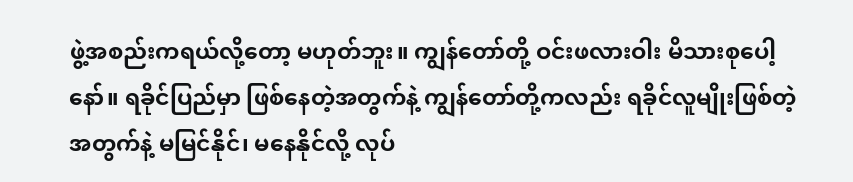ဖွဲ့အစည်းကရယ်လို့တော့ မဟုတ်ဘူး။ ကျွန်တော်တို့ ဝင်းဖလားဝါး မိသားစုပေါ့နော်။ ရခိုင်ပြည်မှာ ဖြစ်နေတဲ့အတွက်နဲ့ ကျွန်တော်တို့ကလည်း ရခိုင်လူမျိုးဖြစ်တဲ့အတွက်နဲ့ မမြင်နိုင်၊ မနေနိုင်လို့ လုပ်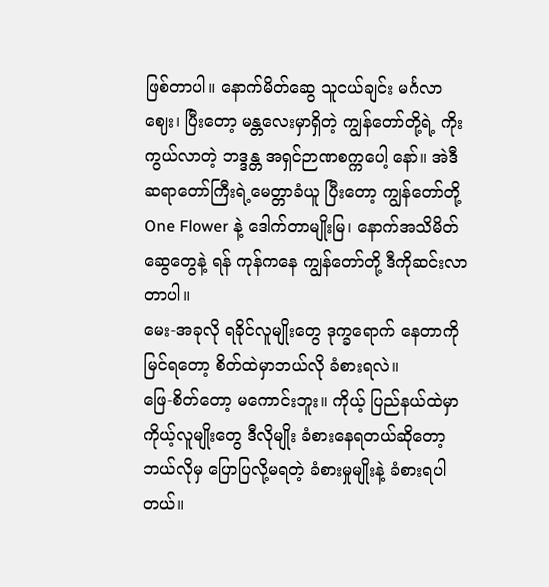ဖြစ်တာပါ။ နောက်မိတ်ဆွေ သူငယ်ချင်း မင်္ဂလာဈေး၊ ပြီးတော့ မန္တလေးမှာရှိတဲ့ ကျွန်တော်တို့ရဲ့ ကိုးကွယ်လာတဲ့ ဘဒ္ဒန္တ အရှင်ဉာဏစက္ကပေါ့ နော်။ အဲဒီဆရာတော်ကြီးရဲ့မေတ္တာခံယူ ပြီးတော့ ကျွန်တော်တို့ One Flower နဲ့ ဒေါက်တာမျိုးမြ၊ နောက်အသိမိတ်ဆွေတွေနဲ့ ရန် ကုန်ကနေ ကျွန်တော်တို့ ဒီကိုဆင်းလာတာပါ။
မေး-အခုလို ရခိုင်လူမျိုးတွေ ဒုက္ခရောက် နေတာကိုမြင်ရတော့ စိတ်ထဲမှာဘယ်လို ခံစားရလဲ။
ဖြေ-စိတ်တော့ မကောင်းဘူး။ ကိုယ့် ပြည်နယ်ထဲမှာ ကိုယ့်လူမျိုးတွေ ဒီလိုမျိုး ခံစားနေရတယ်ဆိုတော့ ဘယ်လိုမှ ပြောပြလို့မရတဲ့ ခံစားမှုမျိုးနဲ့ ခံစားရပါတယ်။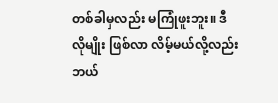တစ်ခါမှလည်း မကြုံဖူးဘူး။ ဒီလိုမျိုး ဖြစ်လာ လိမ့်မယ်လို့လည်း ဘယ်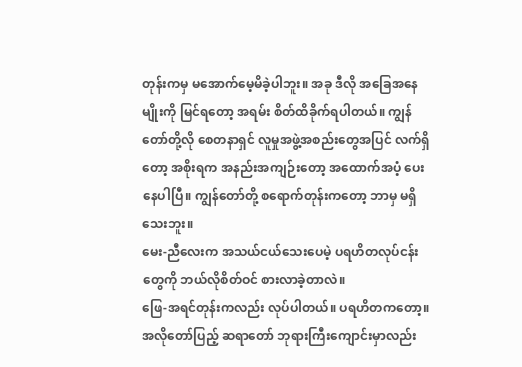တုန်းကမှ မအောက်မေ့မိခဲ့ပါဘူး။ အခု ဒီလို အခြေအနေမျိုးကို မြင်ရတော့ အရမ်း စိတ်ထိခိုက်ရပါတယ်။ ကျွန်တော်တို့လို စေတနာရှင် လူမှုအဖွဲ့အစည်းတွေအပြင် လက်ရှိတော့ အစိုးရက အနည်းအကျဉ်းတော့ အထောက်အပံ့ ပေးနေပါပြီ။ ကျွန်တော်တို့ စရောက်တုန်းကတော့ ဘာမှ မရှိသေးဘူး။
မေး-ညီလေးက အသယ်ငယ်သေးပေမဲ့ ပရဟိတလုပ်ငန်းတွေကို ဘယ်လိုစိတ်ဝင် စားလာခဲ့တာလဲ။
ဖြေ-အရင်တုန်းကလည်း လုပ်ပါတယ်။ ပရဟိတကတော့။ အလိုတော်ပြည့် ဆရာတော် ဘုရားကြီးကျောင်းမှာလည်း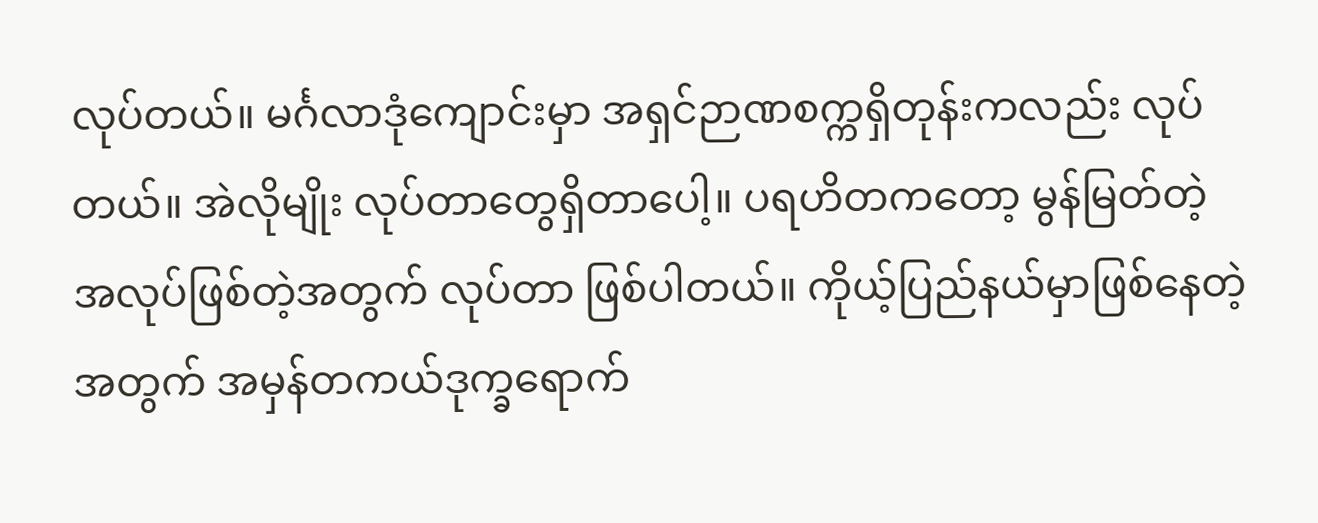လုပ်တယ်။ မင်္ဂလာဒုံကျောင်းမှာ အရှင်ဉာဏစက္ကရှိတုန်းကလည်း လုပ်တယ်။ အဲလိုမျိုး လုပ်တာတွေရှိတာပေါ့။ ပရဟိတကတော့ မွန်မြတ်တဲ့ အလုပ်ဖြစ်တဲ့အတွက် လုပ်တာ ဖြစ်ပါတယ်။ ကိုယ့်ပြည်နယ်မှာဖြစ်နေတဲ့အတွက် အမှန်တကယ်ဒုက္ခရောက်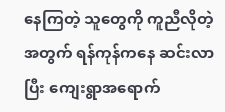နေကြတဲ့ သူတွေကို ကူညီလိုတဲ့ အတွက် ရန်ကုန်ကနေ ဆင်းလာပြီး ကျေးရွာအရောက်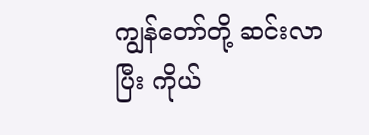ကျွန်တော်တို့ ဆင်းလာပြီး ကိုယ်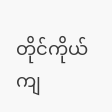တိုင်ကိုယ်ကျ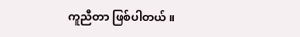ကူညီတာ ဖြစ်ပါတယ်။